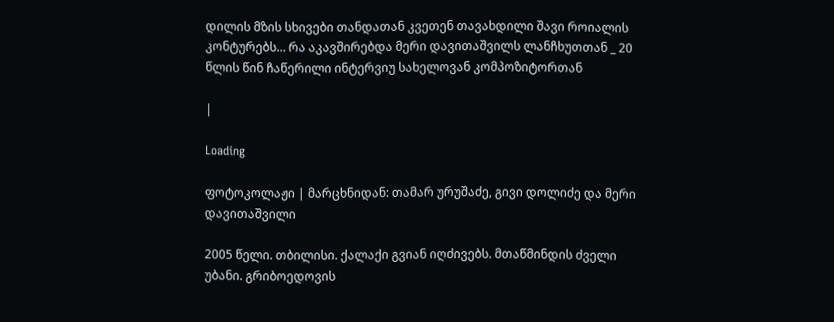დილის მზის სხივები თანდათან კვეთენ თავახდილი შავი როიალის კონტურებს… რა აკავშირებდა მერი დავითაშვილს ლანჩხუთთან _ 20 წლის წინ ჩაწერილი ინტერვიუ სახელოვან კომპოზიტორთან

|

Loading

ფოტოკოლაჟი | მარცხნიდან: თამარ ურუშაძე, გივი დოლიძე და მერი დავითაშვილი

2005 წელი. თბილისი. ქალაქი გვიან იღძივებს. მთაწმინდის ძველი უბანი. გრიბოედოვის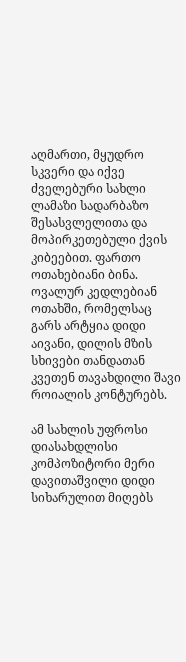აღმართი, მყუდრო სკვერი და იქვე ძველებური სახლი ლამაზი სადარბაზო შესასვლელითა და მოპირკეთებული ქვის კიბეებით. ფართო ოთახებიანი ბინა. ოვალურ კედლებიან ოთახში, რომელსაც გარს არტყია დიდი აივანი, დილის მზის სხივები თანდათან კვეთენ თავახდილი შავი როიალის კონტურებს.

ამ სახლის უფროსი დიასახდლისი კომპოზიტორი მერი დავითაშვილი დიდი სიხარულით მიღებს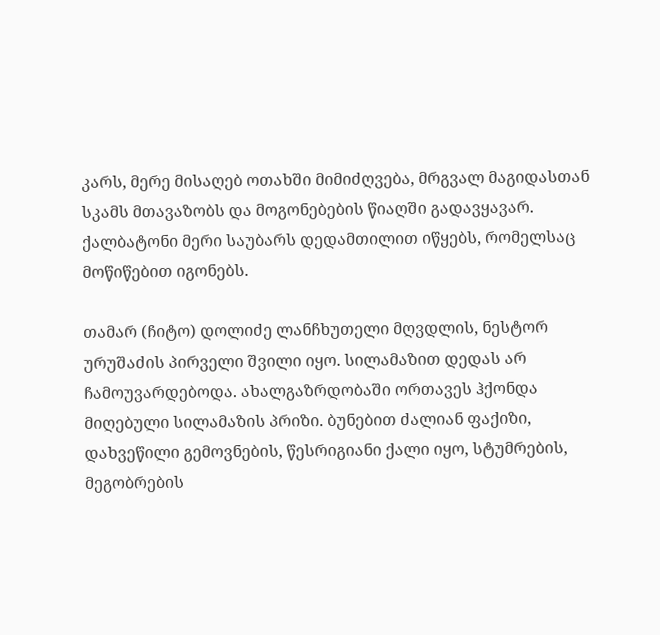კარს, მერე მისაღებ ოთახში მიმიძღვება, მრგვალ მაგიდასთან სკამს მთავაზობს და მოგონებების წიაღში გადავყავარ. ქალბატონი მერი საუბარს დედამთილით იწყებს, რომელსაც მოწიწებით იგონებს.

თამარ (ჩიტო) დოლიძე ლანჩხუთელი მღვდლის, ნესტორ ურუშაძის პირველი შვილი იყო. სილამაზით დედას არ ჩამოუვარდებოდა. ახალგაზრდობაში ორთავეს ჰქონდა მიღებული სილამაზის პრიზი. ბუნებით ძალიან ფაქიზი, დახვეწილი გემოვნების, წესრიგიანი ქალი იყო, სტუმრების, მეგობრების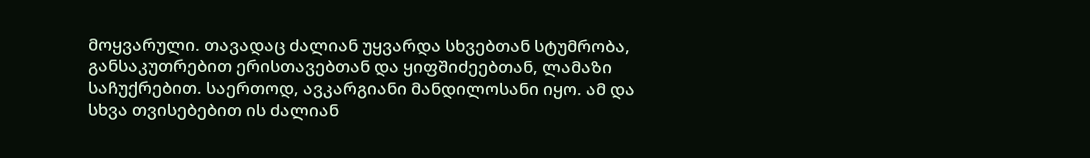მოყვარული. თავადაც ძალიან უყვარდა სხვებთან სტუმრობა, განსაკუთრებით ერისთავებთან და ყიფშიძეებთან, ლამაზი საჩუქრებით. საერთოდ, ავკარგიანი მანდილოსანი იყო. ამ და სხვა თვისებებით ის ძალიან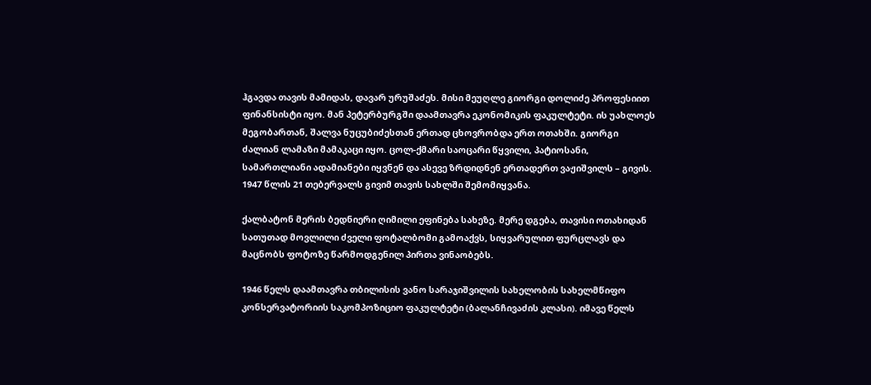ჰგავდა თავის მამიდას, დავარ ურუშაძეს. მისი მეუღლე გიორგი დოლიძე პროფესიით ფინანსისტი იყო. მან პეტერბურგში დაამთავრა ეკონომიკის ფაკულტეტი. ის უახლოეს მეგობართან, შალვა ნუცუბიძესთან ერთად ცხოვრობდა ერთ ოთახში. გიორგი ძალიან ლამაზი მამაკაცი იყო. ცოლ-ქმარი საოცარი წყვილი, პატიოსანი, სამართლიანი ადამიანები იყვნენ და ასევე ზრდიდნენ ერთადერთ ვაჟიშვილს – გივის. 1947 წლის 21 თებერვალს გივიმ თავის სახლში შემომიყვანა.

ქალბატონ მერის ბედნიერი ღიმილი ეფინება სახეზე. მერე დგება, თავისი ოთახიდან სათუთად მოვლილი ძველი ფოტალბომი გამოაქვს, სიყვარულით ფურცლავს და მაცნობს ფოტოზე წარმოდგენილ პირთა ვინაობებს.

1946 წელს დაამთავრა თბილისის ვანო სარაჯიშვილის სახელობის სახელმწიფო კონსერვატორიის საკომპოზიციო ფაკულტეტი (ბალანჩივაძის კლასი). იმავე წელს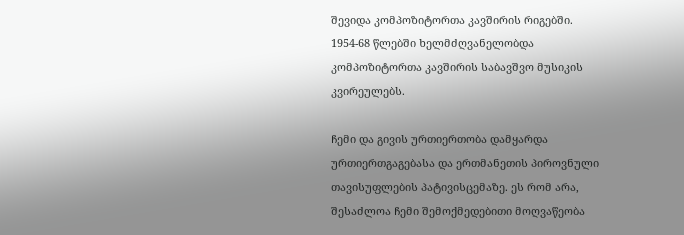შევიდა კომპოზიტორთა კავშირის რიგებში. 1954-68 წლებში ხელმძღვანელობდა კომპოზიტორთა კავშირის საბავშვო მუსიკის კვირეულებს.

ჩემი და გივის ურთიერთობა დამყარდა ურთიერთგაგებასა და ერთმანეთის პიროვნული თავისუფლების პატივისცემაზე. ეს რომ არა, შესაძლოა ჩემი შემოქმედებითი მოღვაწეობა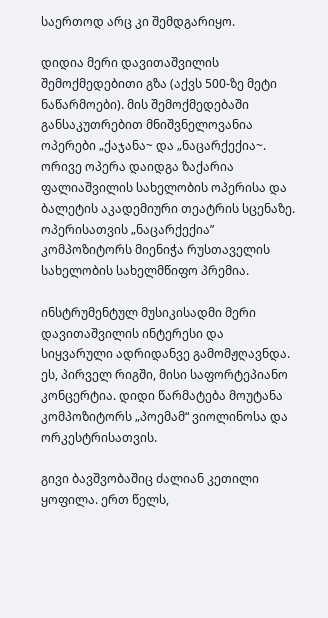საერთოდ არც კი შემდგარიყო.

დიდია მერი დავითაშვილის შემოქმედებითი გზა (აქვს 500-ზე მეტი ნაწარმოები). მის შემოქმედებაში განსაკუთრებით მნიშვნელოვანია ოპერები „ქაჯანა~ და „ნაცარქექია~. ორივე ოპერა დაიდგა ზაქარია ფალიაშვილის სახელობის ოპერისა და ბალეტის აკადემიური თეატრის სცენაზე. ოპერისათვის „ნაცარქექია” კომპოზიტორს მიენიჭა რუსთაველის სახელობის სახელმწიფო პრემია.

ინსტრუმენტულ მუსიკისადმი მერი დავითაშვილის ინტერესი და სიყვარული ადრიდანვე გამომჟღავნდა. ეს, პირველ რიგში, მისი საფორტეპიანო კონცერტია. დიდი წარმატება მოუტანა კომპოზიტორს „პოემამ“ ვიოლინოსა და ორკესტრისათვის.

გივი ბავშვობაშიც ძალიან კეთილი ყოფილა. ერთ წელს,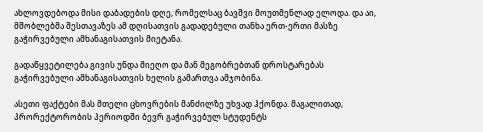ახლოვდებოდა მისი დაბადების დღე, რომელსაც ბავშვი მოუთმენლად ელოდა. და აი, მშობლებმა შესთავაზეს ამ დღისათვის გადადებული თანხა ერთ-ერთი მასზე გაჭირვებული ამხანაგისათვის მიეტანა.

გადაწყვეტილება გივის უნდა მიეღო და მან მეგობრებთან დროსტარებას გაჭირვებული ამხანაგისათვის ხელის გამართვა ამჯობინა.

ასეთი ფაქტები მას მთელი ცხოვრების მანძილზე უხვად ჰქონდა. მაგალითად, პრორექტორობის პერიოდში ბევრ გაჭირვებულ სტუდენტს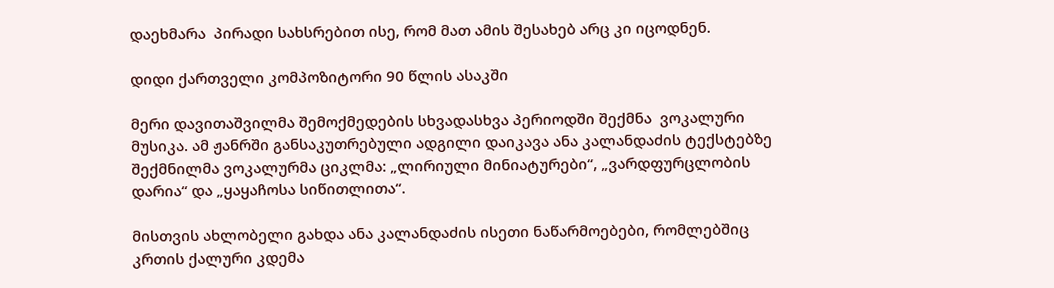დაეხმარა  პირადი სახსრებით ისე, რომ მათ ამის შესახებ არც კი იცოდნენ.

დიდი ქართველი კომპოზიტორი 90 წლის ასაკში

მერი დავითაშვილმა შემოქმედების სხვადასხვა პერიოდში შექმნა  ვოკალური მუსიკა. ამ ჟანრში განსაკუთრებული ადგილი დაიკავა ანა კალანდაძის ტექსტებზე შექმნილმა ვოკალურმა ციკლმა: „ლირიული მინიატურები“, „ვარდფურცლობის დარია“ და „ყაყაჩოსა სიწითლითა“.

მისთვის ახლობელი გახდა ანა კალანდაძის ისეთი ნაწარმოებები, რომლებშიც კრთის ქალური კდემა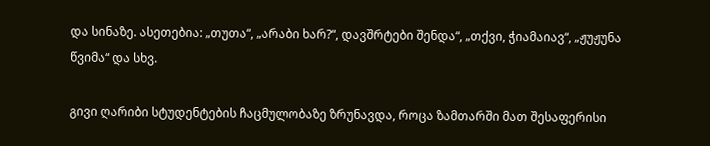და სინაზე. ასეთებია: „თუთა“, „არაბი ხარ?“, დავშრტები შენდა“, „თქვი, ჭიამაიავ“, „ჟუჟუნა წვიმა“ და სხვ.

გივი ღარიბი სტუდენტების ჩაცმულობაზე ზრუნავდა, როცა ზამთარში მათ შესაფერისი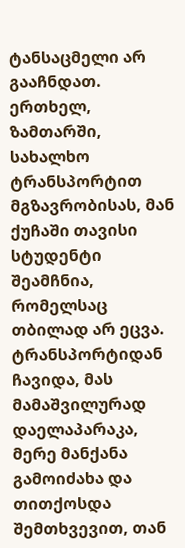ტანსაცმელი არ გააჩნდათ. ერთხელ, ზამთარში, სახალხო ტრანსპორტით მგზავრობისას, მან ქუჩაში თავისი სტუდენტი შეამჩნია, რომელსაც თბილად არ ეცვა. ტრანსპორტიდან ჩავიდა, მას მამაშვილურად დაელაპარაკა, მერე მანქანა გამოიძახა და თითქოსდა შემთხვევით, თან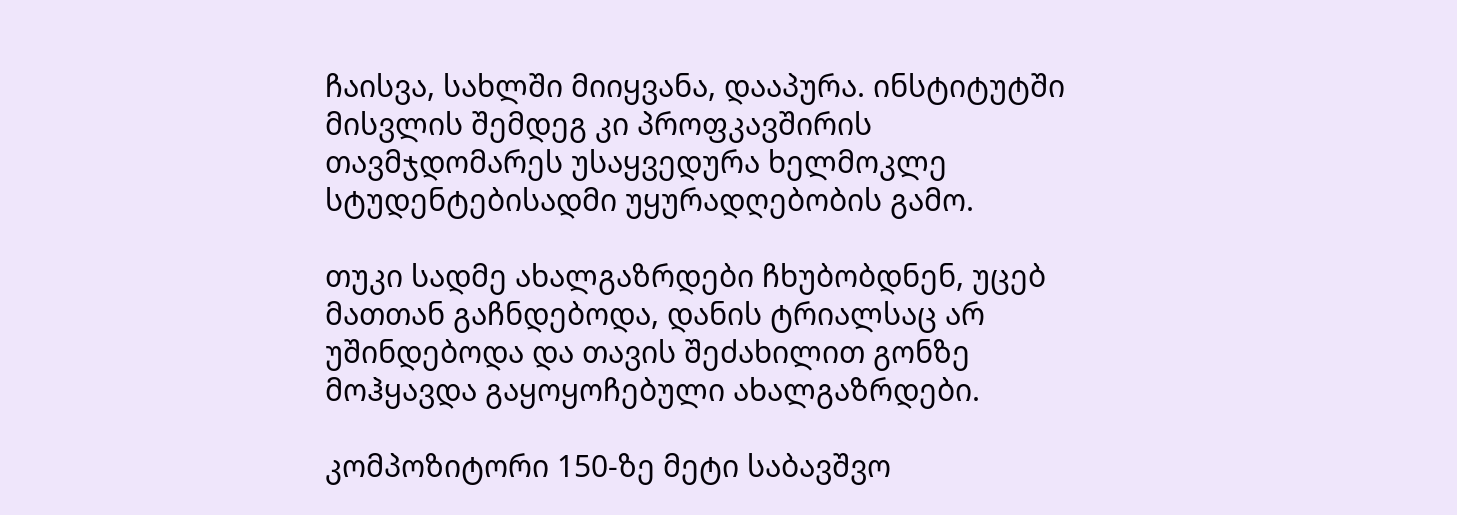ჩაისვა, სახლში მიიყვანა, დააპურა. ინსტიტუტში მისვლის შემდეგ კი პროფკავშირის თავმჯდომარეს უსაყვედურა ხელმოკლე სტუდენტებისადმი უყურადღებობის გამო.

თუკი სადმე ახალგაზრდები ჩხუბობდნენ, უცებ მათთან გაჩნდებოდა, დანის ტრიალსაც არ უშინდებოდა და თავის შეძახილით გონზე მოჰყავდა გაყოყოჩებული ახალგაზრდები.

კომპოზიტორი 150-ზე მეტი საბავშვო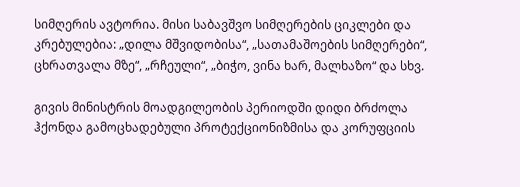სიმღერის ავტორია. მისი საბავშვო სიმღერების ციკლები და კრებულებია: „დილა მშვიდობისა“, „სათამაშოების სიმღერები“, ცხრათვალა მზე“, „რჩეული“, „ბიჭო, ვინა ხარ, მალხაზო“ და სხვ.

გივის მინისტრის მოადგილეობის პერიოდში დიდი ბრძოლა ჰქონდა გამოცხადებული პროტექციონიზმისა და კორუფციის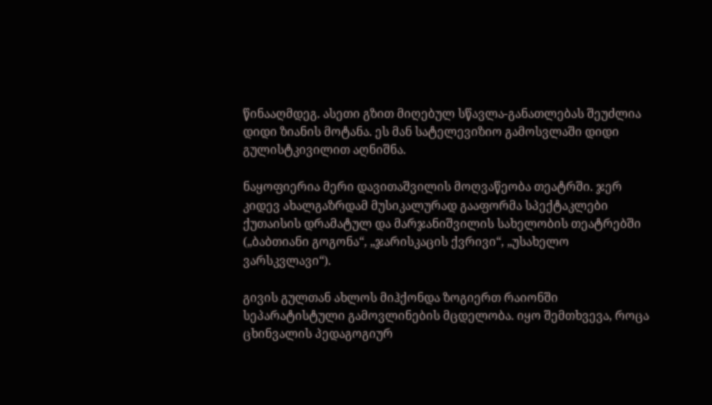წინააღმდეგ. ასეთი გზით მიღებულ სწავლა-განათლებას შეუძლია დიდი ზიანის მოტანა. ეს მან სატელევიზიო გამოსვლაში დიდი გულისტკივილით აღნიშნა.

ნაყოფიერია მერი დავითაშვილის მოღვაწეობა თეატრში. ჯერ კიდევ ახალგაზრდამ მუსიკალურად გააფორმა სპექტაკლები ქუთაისის დრამატულ და მარჯანიშვილის სახელობის თეატრებში („ბაბთიანი გოგონა“, „ჯარისკაცის ქვრივი“, „უსახელო ვარსკვლავი“).

გივის გულთან ახლოს მიჰქონდა ზოგიერთ რაიონში სეპარატისტული გამოვლინების მცდელობა. იყო შემთხვევა, როცა ცხინვალის პედაგოგიურ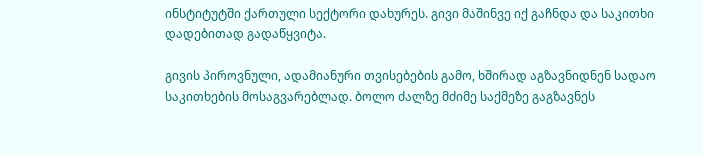ინსტიტუტში ქართული სექტორი დახურეს. გივი მაშინვე იქ გაჩნდა და საკითხი დადებითად გადაწყვიტა.

გივის პიროვნული, ადამიანური თვისებების გამო, ხშირად აგზავნიდნენ სადაო საკითხების მოსაგვარებლად. ბოლო ძალზე მძიმე საქმეზე გაგზავნეს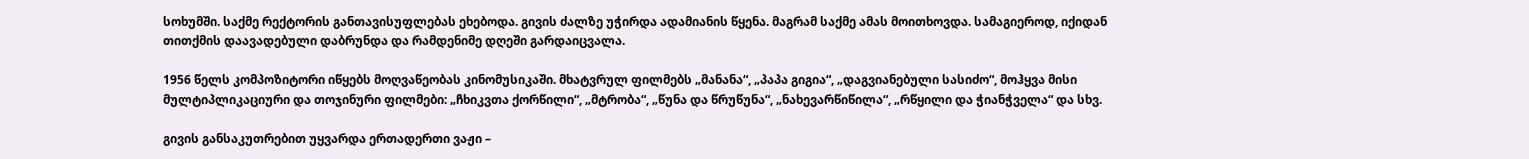სოხუმში. საქმე რექტორის განთავისუფლებას ეხებოდა. გივის ძალზე უჭირდა ადამიანის წყენა. მაგრამ საქმე ამას მოითხოვდა. სამაგიეროდ, იქიდან თითქმის დაავადებული დაბრუნდა და რამდენიმე დღეში გარდაიცვალა.

1956 წელს კომპოზიტორი იწყებს მოღვაწეობას კინომუსიკაში. მხატვრულ ფილმებს „მანანა“, „პაპა გიგია“, „დაგვიანებული სასიძო“, მოჰყვა მისი მულტიპლიკაციური და თოჯინური ფილმები: „ჩხიკვთა ქორწილი“, „მტრობა“, „წუნა და წრუწუნა“, „ნახევარწიწილა“, „რწყილი და ჭიანჭველა“ და სხვ.

გივის განსაკუთრებით უყვარდა ერთადერთი ვაჟი –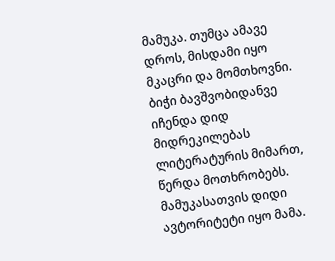მამუკა. თუმცა ამავე დროს, მისდამი იყო მკაცრი და მომთხოვნი. ბიჭი ბავშვობიდანვე იჩენდა დიდ მიდრეკილებას ლიტერატურის მიმართ, წერდა მოთხრობებს. მამუკასათვის დიდი ავტორიტეტი იყო მამა.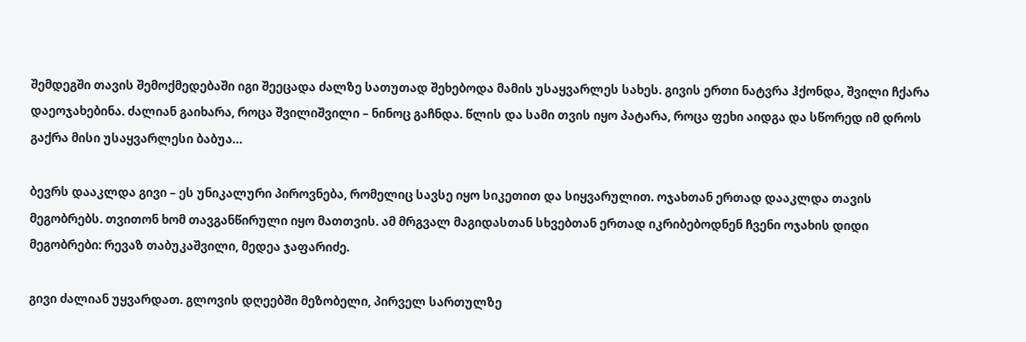შემდეგში თავის შემოქმედებაში იგი შეეცადა ძალზე სათუთად შეხებოდა მამის უსაყვარლეს სახეს. გივის ერთი ნატვრა ჰქონდა, შვილი ჩქარა დაეოჯახებინა. ძალიან გაიხარა, როცა შვილიშვილი – ნინოც გაჩნდა. წლის და სამი თვის იყო პატარა, როცა ფეხი აიდგა და სწორედ იმ დროს გაქრა მისი უსაყვარლესი ბაბუა…

ბევრს დააკლდა გივი – ეს უნიკალური პიროვნება, რომელიც სავსე იყო სიკეთით და სიყვარულით. ოჯახთან ერთად დააკლდა თავის მეგობრებს. თვითონ ხომ თავგანწირული იყო მათთვის. ამ მრგვალ მაგიდასთან სხვებთან ერთად იკრიბებოდნენ ჩვენი ოჯახის დიდი მეგობრები: რევაზ თაბუკაშვილი, მედეა ჯაფარიძე.

გივი ძალიან უყვარდათ. გლოვის დღეებში მეზობელი, პირველ სართულზე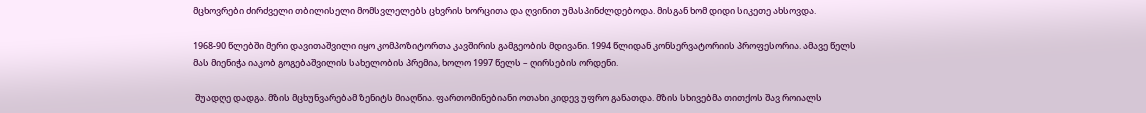მცხოვრები ძირძველი თბილისელი მომსვლელებს ცხვრის ხორცითა და ღვინით უმასპინძლდებოდა. მისგან ხომ დიდი სიკეთე ახსოვდა.

1968-90 წლებში მერი დავითაშვილი იყო კომპოზიტორთა კავშირის გამგეობის მდივანი. 1994 წლიდან კონსერვატორიის პროფესორია. ამავე წელს მას მიენიჭა იაკობ გოგებაშვილის სახელობის პრემია, ხოლო 1997 წელს – ღირსების ორდენი.

 შუადღე დადგა. მზის მცხუნვარებამ ზენიტს მიაღწია. ფართომინებიანი ოთახი კიდევ უფრო განათდა. მზის სხივებმა თითქოს შავ როიალს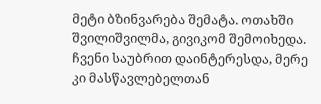მეტი ბზინვარება შემატა. ოთახში შვილიშვილმა, გივიკომ შემოიხედა. ჩვენი საუბრით დაინტერესდა, მერე კი მასწავლებელთან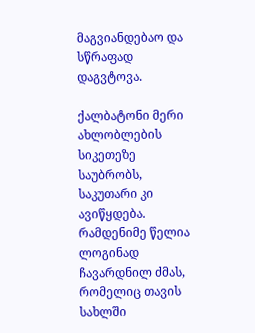მაგვიანდებაო და სწრაფად დაგვტოვა.

ქალბატონი მერი ახლობლების სიკეთეზე საუბრობს, საკუთარი კი ავიწყდება. რამდენიმე წელია ლოგინად ჩავარდნილ ძმას, რომელიც თავის სახლში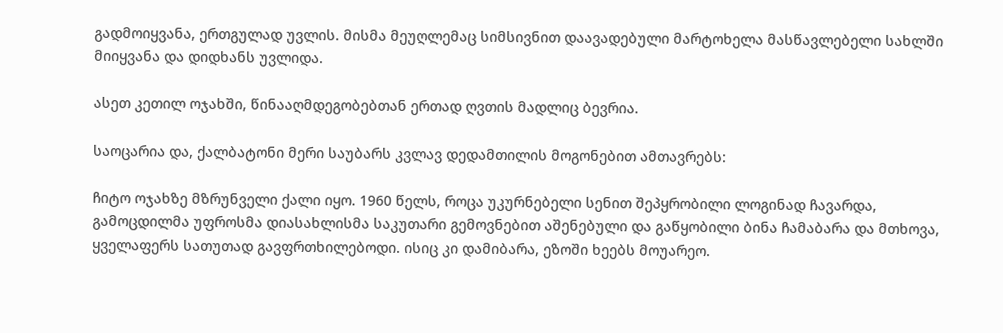გადმოიყვანა, ერთგულად უვლის. მისმა მეუღლემაც სიმსივნით დაავადებული მარტოხელა მასწავლებელი სახლში მიიყვანა და დიდხანს უვლიდა.

ასეთ კეთილ ოჯახში, წინააღმდეგობებთან ერთად ღვთის მადლიც ბევრია.

საოცარია და, ქალბატონი მერი საუბარს კვლავ დედამთილის მოგონებით ამთავრებს:

ჩიტო ოჯახზე მზრუნველი ქალი იყო. 1960 წელს, როცა უკურნებელი სენით შეპყრობილი ლოგინად ჩავარდა, გამოცდილმა უფროსმა დიასახლისმა საკუთარი გემოვნებით აშენებული და გაწყობილი ბინა ჩამაბარა და მთხოვა, ყველაფერს სათუთად გავფრთხილებოდი. ისიც კი დამიბარა, ეზოში ხეებს მოუარეო.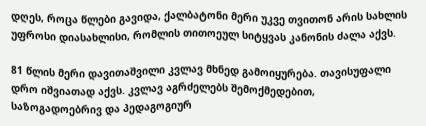დღეს, როცა წლები გავიდა, ქალბატონი მერი უკვე თვითონ არის სახლის უფროსი დიასახლისი, რომლის თითოეულ სიტყვას კანონის ძალა აქვს.

81 წლის მერი დავითაშვილი კვლავ მხნედ გამოიყურება. თავისუფალი დრო იშვიათად აქვს. კვლავ აგრძელებს შემოქმედებით, საზოგადოებრივ და პედაგოგიურ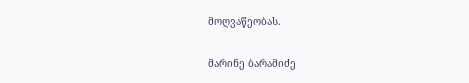მოღვაწეობას.

მარინე ბარამიძე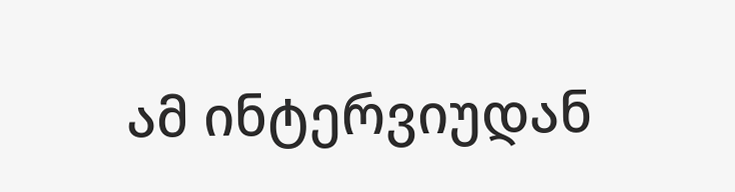ამ ინტერვიუდან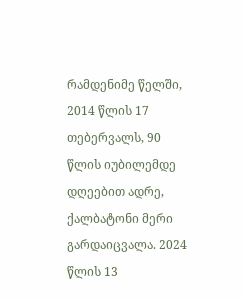რამდენიმე წელში, 2014 წლის 17 თებერვალს, 90 წლის იუბილემდე დღეებით ადრე, ქალბატონი მერი გარდაიცვალა. 2024 წლის 13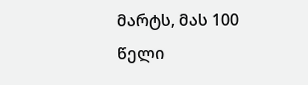მარტს, მას 100 წელი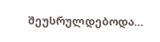შეუსრულდებოდა…